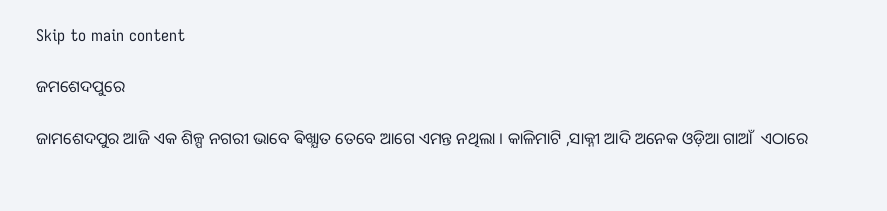Skip to main content

ଜମଶେଦପୁରେ

ଜାମଶେଦପୁର ଆଜି ଏକ ଶିଳ୍ପ ନଗରୀ ଭାବେ ଵିଖ୍ଯାତ ତେବେ ଆଗେ ଏମନ୍ତ ନଥିଲା । କାଳିମାଟି ,ସାକ୍ନୀ ଆଦି ଅନେକ ଓଡ଼ିଆ ଗାଆଁ  ଏଠାରେ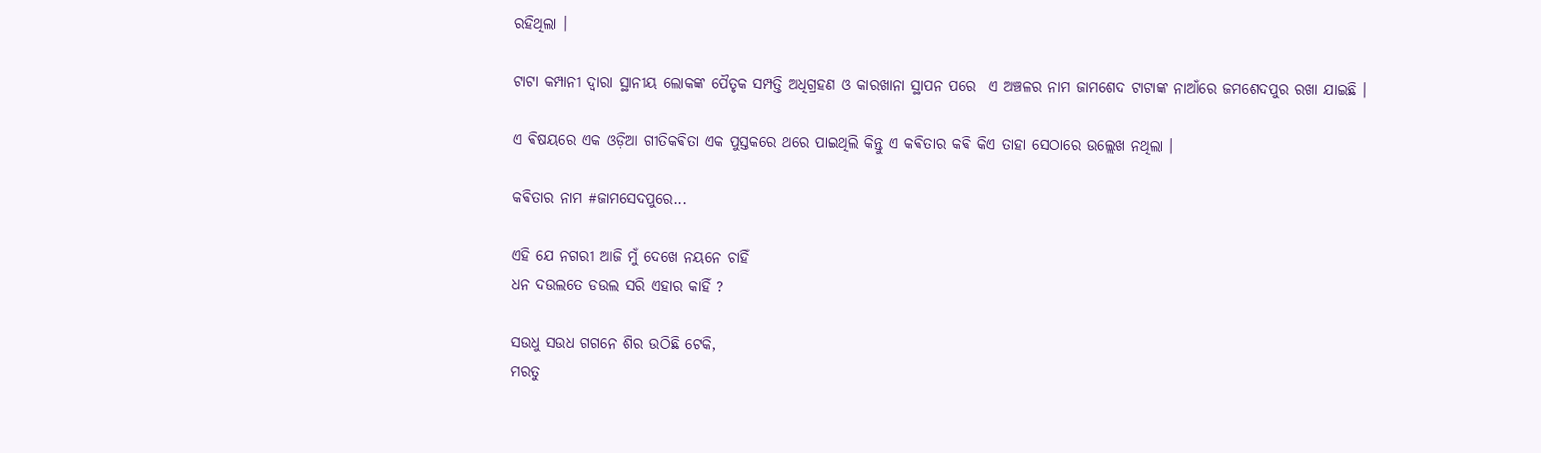ରହିଥିଲା ।

ଟାଟା କମ୍ପାନୀ ଦ୍ଵାରା ସ୍ଥାନୀୟ ଲୋକଙ୍କ ପୈତୃକ ସମ୍ପତ୍ତି ଅଧିଗ୍ରହଣ ଓ କାରଖାନା ସ୍ଥାପନ ପରେ  ଏ ଅଞ୍ଚଳର ନାମ ଜାମଶେଦ ଟାଟାଙ୍କ ନାଆଁରେ ଜମଶେଦପୁର ରଖା ଯାଇଛି ।

ଏ ଵିଷୟରେ ଏକ ଓଡ଼ିଆ ଗୀତିକଵିତା ଏକ ପୁସ୍ତକରେ ଥରେ ପାଇଥିଲି କିନ୍ତୁ ଏ କଵିତାର କଵି କିଏ ତାହା ସେଠାରେ ଉଲ୍ଲେଖ ନଥିଲା ।

କଵିତାର ନାମ #ଜାମସେଦପୁରେ...

ଏହି ଯେ ନଗରୀ ଆଜି ମୁଁ ଦେଖେ ନୟନେ ଚାହିଁ
ଧନ ଦଉଲତେ ଡଉଲ ସରି ଏହାର କାହିଁ ?

ସଉଧୁ ସଉଧ ଗଗନେ ଶିର ଉଠିଛି ଟେକି,
ମରତୁ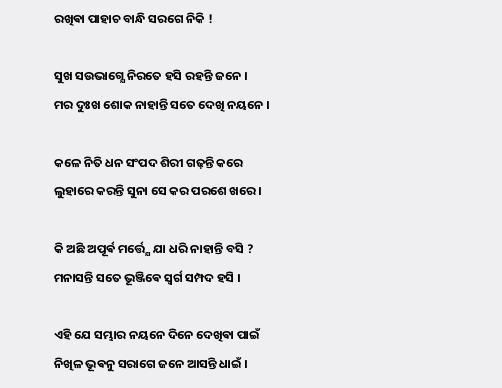ରଖିଵା ପାହାଚ ବାନ୍ଧି ସରଗେ ନିକି !

ସୁଖ ସଉଭାଗ୍ଯେ ନିରତେ ହସି ରହନ୍ତି ଜନେ ।
ମର ଦୁଃଖ ଶୋକ ନାହାନ୍ତି ସତେ ଦେଖି ନୟନେ ।

କଳେ ନିତି ଧନ ସଂପଦ ଶିରୀ ଗଢ଼ନ୍ତି କରେ
ଲୁହାରେ କରନ୍ତି ସୁନା ସେ କର ପରଶେ ଖରେ ।

କି ଅଛି ଅପୂର୍ଵ ମର୍ତ୍ତ୍ଯେ ଯା ଧରି ନାହାନ୍ତି ବସି ?
ମନାସନ୍ତି ସତେ ଭୂଞ୍ଜିଵେ ସ୍ଵର୍ଗ ସମ୍ପଦ ହସି ।

ଏହି ଯେ ସମ୍ଭାର ନୟନେ ଦିନେ ଦେଖିଵା ପାଇଁ
ନିଖିଳ ଭୂଵନୁ ସରାଗେ ଜନେ ଆସନ୍ତି ଧାଇଁ ।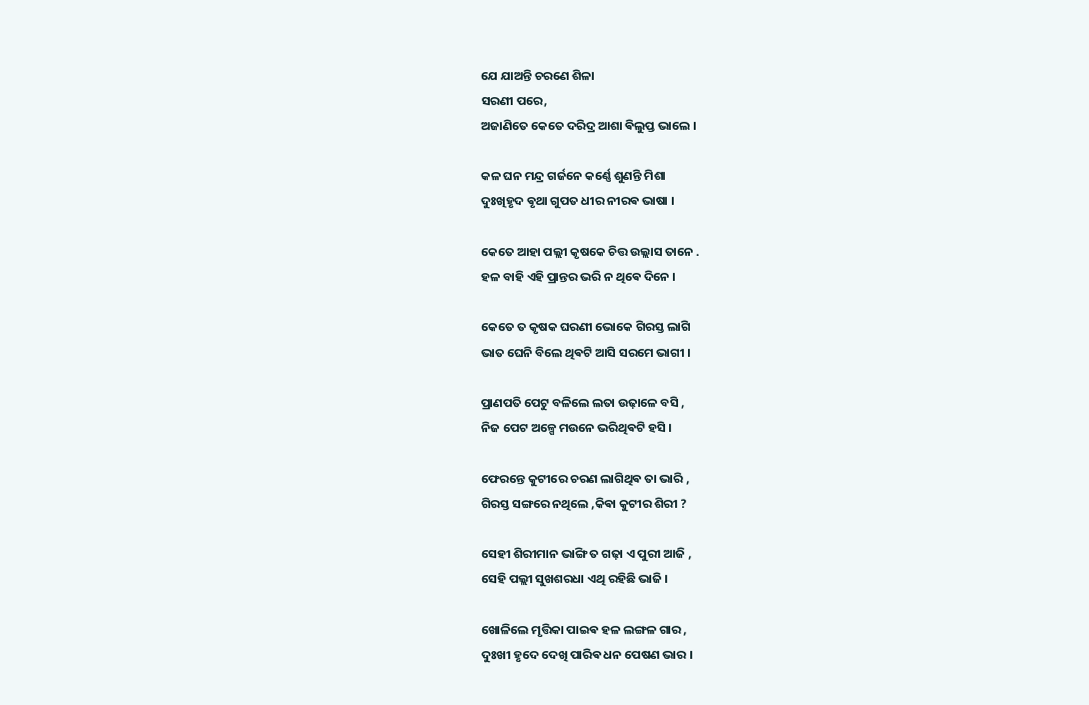ଯେ ଯାଅନ୍ତି ଚରଣେ ଶିଳା
ସରଣୀ ପରେ,
ଅଜାଣିତେ କେତେ ଦରିଦ୍ର ଆଶା ଵିଲୁପ୍ତ ଭାଲେ ।

କଳ ଘନ ମନ୍ଦ୍ର ଗର୍ଜନେ କର୍ଣ୍ଣେ ଶୁଣନ୍ତି ମିଶା
ଦୁଃଖିହୃଦ ଵୃଥା ଗୁପତ ଧୀର ନୀରଵ ଭାଷା ।

କେତେ ଆହା ପଲ୍ଲୀ କୃଷକେ ଚିତ୍ତ ଉଲ୍ଲାସ ତାନେ .
ହଳ ବାହି ଏହି ପ୍ରାନ୍ତର ଭରି ନ ଥିଵେ ଦିନେ ।

କେତେ ତ କୃଷକ ଘରଣୀ ଭୋକେ ଗିରସ୍ତ ଲାଗି
ଭାତ ଘେନି ବିଲେ ଥିଵଟି ଆସି ସରମେ ଭାଗୀ ।

ପ୍ରାଣପତି ପେଟୁ ବଳିଲେ ଲତା ଉଢ଼ାଳେ ବସି ,
ନିଜ ପେଟ ଅଳ୍ପେ ମଉନେ ଭରିଥିଵଟି ହସି ।

ଫେରନ୍ତେ କୁଟୀରେ ଚରଣ ଲାଗିଥିଵ ତା ଭାରି ,
ଗିରସ୍ତ ସଙ୍ଗରେ ନଥିଲେ ,କିଵା କୁଟୀର ଶିରୀ ?

ସେହୀ ଶିରୀମାନ ଭାଙ୍ଗି ତ ଗଢ଼ା ଏ ପୁରୀ ଆଜି ,
ସେହି ପଲ୍ଲୀ ସୁଖଶରଧା ଏଥି ରହିଛି ଭାଜି ।

ଖୋଳିଲେ ମୃତ୍ତିକା ପାଇଵ ହଳ ଲଙ୍ଗଳ ଗାର ,
ଦୁଃଖୀ ହୃଦେ ଦେଖି ପାରିଵ ଧନ ପେଷଣ ଭାର ।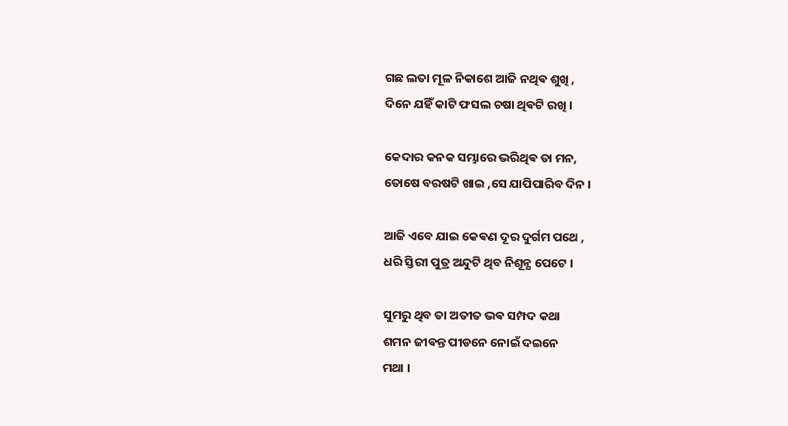ଗଛ ଲତା ମୂଳ ନିକାଶେ ଆଜି ନଥିଵ ଶୁଖି ,
ଦିନେ ଯହିଁ କାଟି ଫସଲ ଚଷା ଥିଵଟି ରଖି ।

କେଦାର କନକ ସମ୍ଭାରେ ଭରିଥିଵ ତା ମନ,
ତୋଷେ ବରଷଟି ଖାଇ ,ସେ ଯାପିପାରିବ ଦିନ ।

ଆଜି ଏବେ ଯାଇ କେଵଣ ଦୂର ଦୁର୍ଗମ ପଥେ ,
ଧରି ସ୍ତିରୀ ପୁତ୍ର ଅନ୍ଦୁଟି ଥିବ ନିଶୂନ୍ଯ ପେଟେ ।

ସୁମରୁ ଥିବ ତା ଅତୀତ ଭଵ ସମ୍ପଦ କଥା
ଶମନ ଜୀଵନ୍ତ ପୀଡନେ ନୋଇଁ ଦଇନେ
ମଥା ।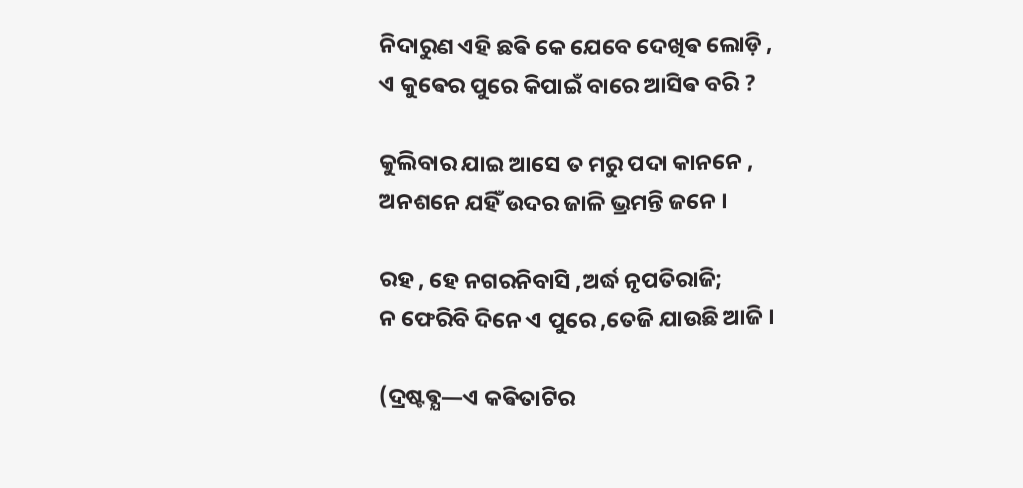ନିଦାରୁଣ ଏହି ଛଵି କେ ଯେବେ ଦେଖିଵ ଲୋଡ଼ି ,
ଏ କୁଵେର ପୁରେ କିପାଇଁ ବାରେ ଆସିଵ ବରି ?

କୁଲିବାର ଯାଇ ଆସେ ତ ମରୁ ପଦା କାନନେ ,
ଅନଶନେ ଯହିଁ ଉଦର ଜାଳି ଭ୍ରମନ୍ତି ଜନେ ।

ରହ , ହେ ନଗରନିବାସି ,ଅର୍ଦ୍ଧ ନୃପତିରାଜି;
ନ ଫେରିବି ଦିନେ ଏ ପୁରେ ,ତେଜି ଯାଉଛି ଆଜି ।

(ଦ୍ରଷ୍ଟଵ୍ଯ—ଏ କଵିତାଟିର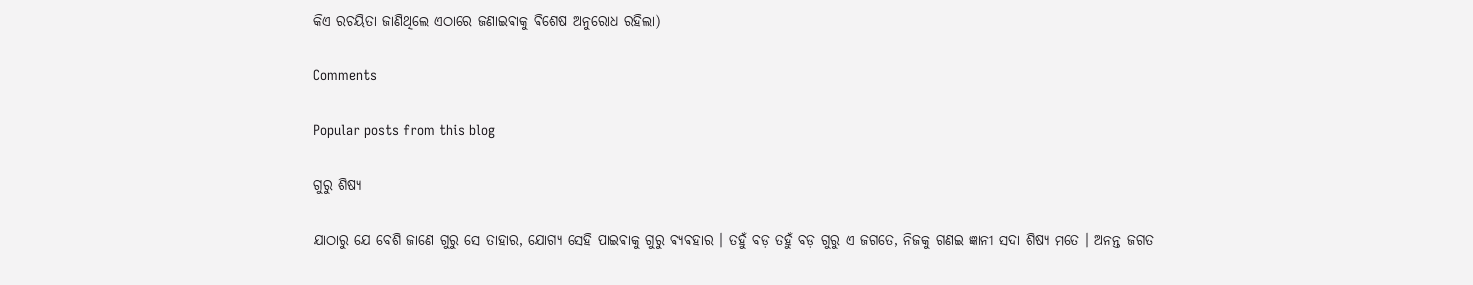କିଏ ରଚୟିତା ଜାଣିଥିଲେ ଏଠାରେ ଜଣାଇଵାକୁ ଵିଶେଷ ଅନୁରୋଧ ରହିଲା)

Comments

Popular posts from this blog

ଗୁରୁ ଶିଷ୍ୟ

ଯାଠାରୁ ଯେ ବେଶି ଜାଣେ ଗୁରୁ ସେ ତାହାର, ଯୋଗ୍ଯ ସେହି ପାଇଵାକୁ ଗୁରୁ ଵ୍ଯଵହାର । ତହୁଁ ବଡ଼ ତହୁଁ ବଡ଼ ଗୁରୁ ଏ ଜଗତେ, ନିଜକୁ ଗଣଇ ଜ୍ଞାନୀ ସଦା ଶିଷ୍ୟ ମତେ । ଅନନ୍ତ ଜଗତ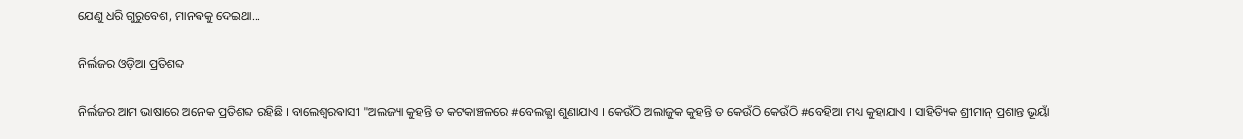ଯେଣୁ ଧରି ଗୁରୁବେଶ, ମାନଵକୁ ଦେଇଥା...

ନିର୍ଲଜର ଓଡ଼ିଆ ପ୍ରତିଶବ୍ଦ

ନିର୍ଲଜର ଆମ ଭାଷାରେ ଅନେକ ପ୍ରତିଶବ୍ଦ ରହିଛି । ବାଲେଶ୍ଵରଵାସୀ "ଅଲଜ୍ୟା କୁହନ୍ତି ତ କଟକାଞ୍ଚଳରେ #ବେଲଜ୍ଯା ଶୁଣାଯାଏ । କେଉଁଠି ଅଲାଜୁକ କୁହନ୍ତି ତ କେଉଁଠି କେଉଁଠି #ବେହିଆ ମଧ୍ୟ କୁହାଯାଏ । ସାହିତ୍ୟିକ ଶ୍ରୀମାନ୍ ପ୍ରଶାନ୍ତ ଭୂୟାଁ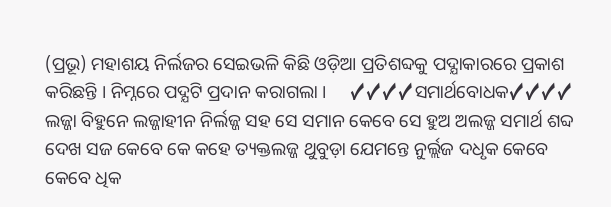(ପ୍ରଭୂ) ମହାଶୟ ନିର୍ଲଜର ସେଇଭଳି କିଛି ଓଡ଼ିଆ ପ୍ରତିଶବ୍ଦକୁ ପଦ୍ଯାକାରରେ ପ୍ରକାଶ କରିଛନ୍ତି । ନିମ୍ନରେ ପଦ୍ଯଟି ପ୍ରଦାନ କରାଗଲା ।     ✓✓✓✓ସମାର୍ଥବୋଧକ✓✓✓✓ ଲଜ୍ଜା ବିହୁନେ ଲଜ୍ଜାହୀନ ନିର୍ଲଜ୍ଜ ସହ ସେ ସମାନ କେବେ ସେ ହୁଅ ଅଲଜ୍ଜ ସମାର୍ଥ ଶବ୍ଦ ଦେଖ ସଜ କେବେ କେ କହେ ତ୍ୟକ୍ତଲଜ୍ଜ ଥୁବୁଡ଼ା ଯେମନ୍ତେ ନୁର୍ଲ୍ଲଜ ଦଧୃକ କେବେ କେବେ ଧିକ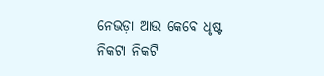ନେଭଡ଼ା ଆଉ କେବେ ଧୃଷ୍ଟ ନିକଟା ନିକଟି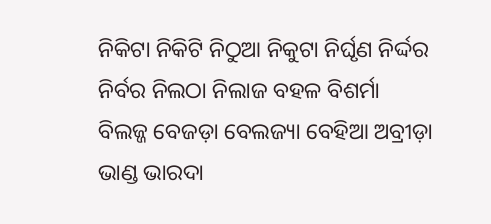ନିକିଟା ନିକିଟି ନିଠୁଆ ନିକୁଟା ନିର୍ଘୃଣ ନିର୍ଦ୍ଦର ନିର୍ବର ନିଲଠା ନିଲାଜ ବହଳ ବିଶର୍ମା ବିଲଜ୍ଜ ବେଜଡ଼ା ବେଲଜ୍ୟା ବେହିଆ ଅବ୍ରୀଡ଼ା ଭାଣ୍ଡ ଭାରଦା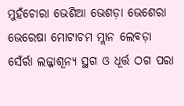ମୁହଁଚୋରା ଭେଶିଆ ଭେଶଡ଼ା ଭେଶେରା ଭେରେଷା ମୋଟାଚମ ମ୍ଲାନ ଲେବଡ଼ା ସେଁର୍ରା ଲଜ୍ଜାଶୂନ୍ୟ ସ୍ଥଗ ଓ ଧୂର୍ତ୍ତ ଠଗ ପରା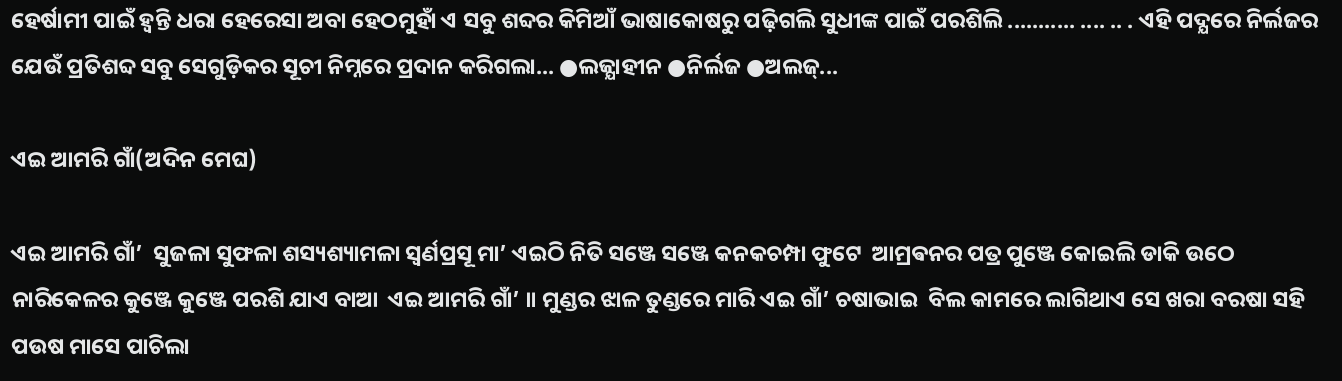ହେର୍ଷାମୀ ପାଇଁ ହ୍ୱନ୍ତି ଧରା ହେରେସା ଅବା ହେଠମୁହାଁ ଏ ସବୁ ଶବ୍ଦର କିମିଆଁ ଭାଷାକୋଷରୁ ପଢ଼ିଗଲି ସୁଧୀଙ୍କ ପାଇଁ ପରଶିଲି ........... .... .. . ଏହି ପଦ୍ଯରେ ନିର୍ଲଜର ଯେଉଁ ପ୍ରତିଶବ୍ଦ ସବୁ ସେଗୁଡ଼ିକର ସୂଚୀ ନିମ୍ନରେ ପ୍ରଦାନ କରିଗଲା... ●ଲଜ୍ଯାହୀନ ●ନିର୍ଲଜ ●ଅଲଜ୍...

ଏଇ ଆମରି ଗାଁ(ଅଦିନ ମେଘ)

ଏଇ ଆମରି ଗାଁ’  ସୁଜଳା ସୁଫଳା ଶସ୍ୟଶ୍ୟାମଳା ସ୍ଵର୍ଣପ୍ରସୂ ମା’ ଏଇଠି ନିତି ସଞ୍ଜେ ସଞ୍ଜେ କନକଚମ୍ପା ଫୁଟେ  ଆମ୍ରଵନର ପତ୍ର ପୁଞ୍ଜେ କୋଇଲି ଡାକି ଉଠେ  ନାରିକେଳର କୁଞ୍ଜେ କୁଞ୍ଜେ ପରଶି ଯାଏ ବାଆ  ଏଇ ଆମରି ଗାଁ’ ॥ ମୁଣ୍ଡର ଝାଳ ତୁଣ୍ଡରେ ମାରି ଏଇ ଗାଁ’ ଚଷାଭାଇ  ବିଲ କାମରେ ଲାଗିଥାଏ ସେ ଖରା ବରଷା ସହି  ପଉଷ ମାସେ ପାଚିଲା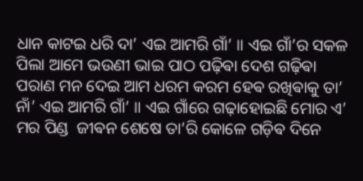ଧାନ କାଟଇ ଧରି ଦା’ ଏଇ ଆମରି ଗାଁ’ ॥ ଏଇ ଗାଁ’ର ସକଳ ପିଲା ଆମେ ଭଉଣୀ ଭାଇ ପାଠ ପଢ଼ିଵା ଦେଶ ଗଢ଼ିଵା ପରାଣ ମନ ଦେଇ ଆମ ଧରମ କରମ ହେଵ ରଖିଵାକୁ ତା’ ନାଁ’ ଏଇ ଆମରି ଗାଁ’ ॥ ଏଇ ଗାଁରେ ଗଢ଼ାହୋଇଛି ମୋର ଏ’ ମର ପିଣ୍ଡ  ଜୀଵନ ଶେଷେ ତା’ରି କୋଳେ ଗଡ଼ିଵ ଦିନେ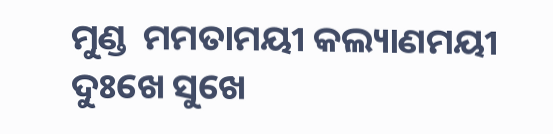ମୁଣ୍ଡ  ମମତାମୟୀ କଲ୍ୟାଣମୟୀ ଦୁଃଖେ ସୁଖେ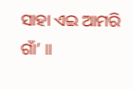ସାହା ଏଇ ଆମରି ଗାଁ’ ॥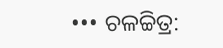••• ଚଳଚ୍ଚିତ୍ର: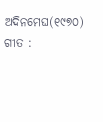ଅଦିନମେଘ(୧୯୭୦) ଗୀତ :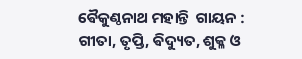ଵୈକୁଣ୍ଠନାଥ ମହାନ୍ତି  ଗାୟନ : ଗୀତା, ତୃପ୍ତି, ଵିଦ୍ୟୁତ, ଶୁକ୍ଳ ଓ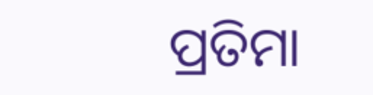ପ୍ରତିମା